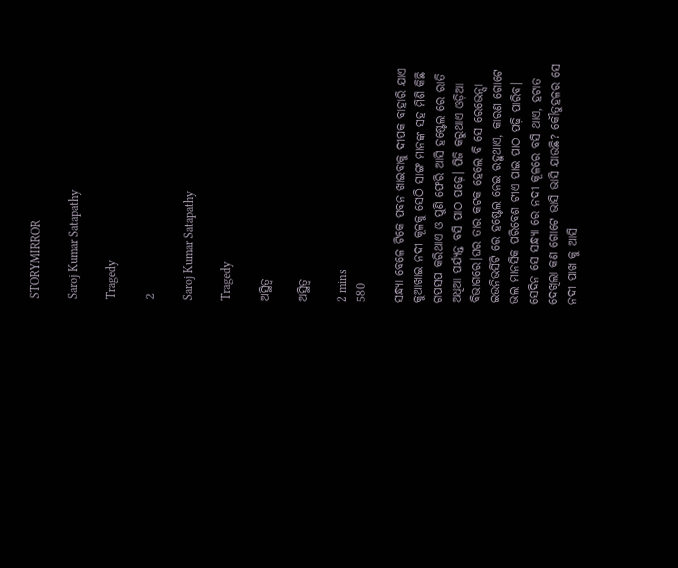STORYMIRROR

Saroj Kumar Satapathy

Tragedy

2

Saroj Kumar Satapathy

Tragedy

ଅସ୍ଥିତ୍ଵ

ଅସ୍ଥିତ୍ଵ

2 mins
580

ସନ୍ଧ୍ୟା ବେଳେ ଟିକେ ପବନ ଖାଇବାକୁ ଦୀପକ ବାହାରି ଯାଏ କୁଆଖାଇ ନଦୀ କୂଳକୁ ସେଠି ସାଙ୍ଗ ମାନଙ୍କ ସହ ମିଶି କିଛି ଗପସପ କରିଥାଏ ଓ ପୁଣି ଫେରି ଆସି ହଷ୍ଟେଲ ରେ ରାତି ଅଧିଆ ପର୍ଯ୍ୟନ୍ତ ବସି ପାଠ ପଢ଼େ। ପିଜି କରୁଥାଏ ଓଡ଼ିଆ ବିଭାଗରେ।ଘର ତାର କଟକ ହେଲେ ବି ସେ ରେଭେନ୍ସା ଇଉନିଭର୍ସିଟି ରେ ହଷ୍ଟେଲ ନେଇ ରହୁଥାଏ, କାରଣ ଗୋଟେ ଭଲ ମାନସିକ ପରିବେଶ ଟୀଏ ପାଇ ପାଠ ପଢ଼ି ପାରିବ। ସେଦିନ ସେ ସନ୍ଧ୍ୟା ରେ ନଦୀ କୂଳରେ ବସି ଥାଏ, ହଟାତ ଦେଖିଲା କଣ ଗୋଟେ ଭାସି ଭାସି ଯାଉଛି? କୌତୁହଳର ସେ ନଦୀ ପାଖ କୁ ଆସି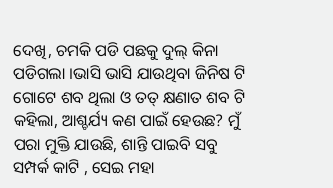ଦେଖି, ଚମକି ପଡି ପଛକୁ ଦୁଲ୍ କିନା ପଡିଗଲା ।ଭାସି ଭାସି ଯାଉଥିବା ଜିନିଷ ଟି ଗୋଟେ ଶବ ଥିଲା ଓ ତତ୍ କ୍ଷଣାତ ଶବ ଟି କହିଲା, ଆଶ୍ଚର୍ଯ୍ୟ କଣ ପାଇଁ ହେଉଛ? ମୁଁ ପରା ମୁକ୍ତି ଯାଉଛି, ଶାନ୍ତି ପାଇବି ସବୁ ସମ୍ପର୍କ କାଟି , ସେଇ ମହା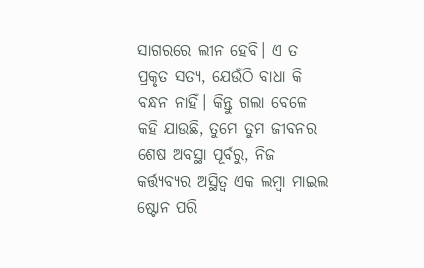ସାଗରରେ ଲୀନ ହେବି। ଏ ତ ପ୍ରକୃତ ସତ୍ୟ, ଯେଉଁଠି ବାଧା କି ବନ୍ଧନ ନାହିଁ। କିନ୍ତୁ ଗଲା ବେଳେ କହି ଯାଉଛି, ତୁମେ ତୁମ ଜୀବନର ଶେଷ ଅବସ୍ଥା ପୂର୍ବରୁ, ନିଜ କର୍ତ୍ତ୍ୟବ୍ୟର ଅସ୍ଥିତ୍ଵ ଏକ ଲମ୍ବା ମାଇଲ ଷ୍ଟୋନ ପରି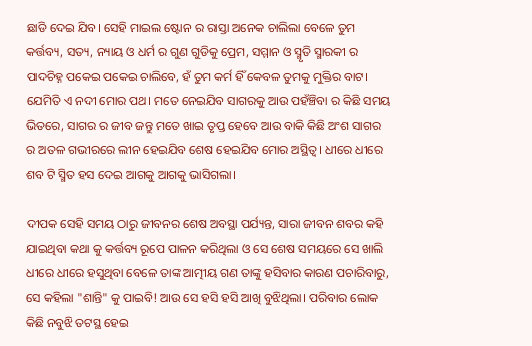ଛାଡି ଦେଇ ଯିବ। ସେହି ମାଇଲ ଷ୍ଟୋନ ର ରାସ୍ତା ଅନେକ ଚାଲିଲା ବେଳେ ତୁମ କର୍ତ୍ତବ୍ୟ, ସତ୍ୟ, ନ୍ୟାୟ ଓ ଧର୍ମ ର ଗୁଣ ଗୁଡିକୁ ପ୍ରେମ, ସମ୍ମାନ ଓ ସ୍ମୃତି ସ୍ମାରକୀ ର ପାଦଚିହ୍ନ ପକେଇ ପକେଇ ଚାଲିବେ, ହଁ ତୁମ କର୍ମ ହିଁ କେବଳ ତୁମକୁ ମୁକ୍ତିର ବାଟ। ଯେମିତି ଏ ନଦୀ ମୋର ପଥ। ମତେ ନେଇଯିବ ସାଗରକୁ ଆଉ ପହଁଞ୍ଚିବା ର କିଛି ସମୟ ଭିତରେ, ସାଗର ର ଜୀବ ଜନ୍ତୁ ମତେ ଖାଇ ତୃପ୍ତ ହେବେ ଆଉ ବାକି କିଛି ଅଂଶ ସାଗର ର ଅତଳ ଗଭୀରରେ ଲୀନ ହେଇଯିବ ଶେଷ ହେଇଯିବ ମୋର ଅସ୍ଥିତ୍ଵ। ଧୀରେ ଧୀରେ ଶବ ଟି ସ୍ମିତ ହସ ଦେଇ ଆଗକୁ ଆଗକୁ ଭାସିଗଲା।

ଦୀପକ ସେହି ସମୟ ଠାରୁ ଜୀବନର ଶେଷ ଅବସ୍ଥା ପର୍ଯ୍ୟନ୍ତ, ସାରା ଜୀବନ ଶବର କହି ଯାଇଥିବା କଥା କୁ କର୍ତ୍ତବ୍ୟ ରୂପେ ପାଳନ କରିଥିଲା ଓ ସେ ଶେଷ ସମୟରେ ସେ ଖାଲି ଧୀରେ ଧୀରେ ହସୁଥିବା ବେଳେ ତାଙ୍କ ଆତ୍ମୀୟ ଗଣ ତାଙ୍କୁ ହସିବାର କାରଣ ପଚାରିବାରୁ, ସେ କହିଲା "ଶାନ୍ତି" କୁ ପାଇବି! ଆଉ ସେ ହସି ହସି ଆଖି ବୁଝିଥିଲା। ପରିବାର ଲୋକ କିଛି ନବୁଝି ତଟସ୍ଥ ହେଇ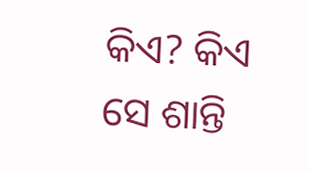କିଏ? କିଏ ସେ ଶାନ୍ତି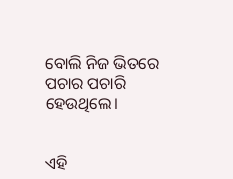ବୋଲି ନିଜ ଭିତରେ ପଚାର ପଚାରି ହେଉଥିଲେ।


ଏହି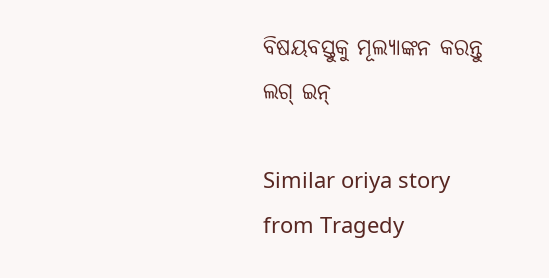ବିଷୟବସ୍ତୁକୁ ମୂଲ୍ୟାଙ୍କନ କରନ୍ତୁ
ଲଗ୍ ଇନ୍

Similar oriya story from Tragedy